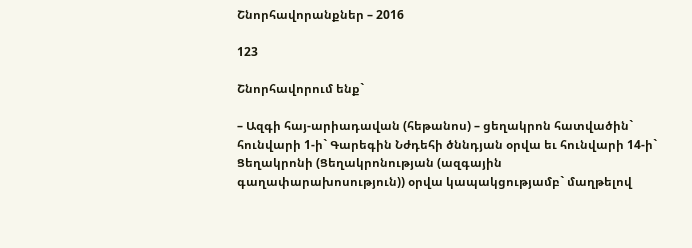Շնորհավորանքներ – 2016

123

Շնորհավորում ենք`

– Ազգի հայ-արիադավան (հեթանոս) – ցեղակրոն հատվածին` հունվարի 1-ի` Գարեգին Նժդեհի ծննդյան օրվա եւ հունվարի 14-ի` Ցեղակրոնի (Ցեղակրոնության (ազգային գաղափարախոսություն)) օրվա կապակցությամբ` մաղթելով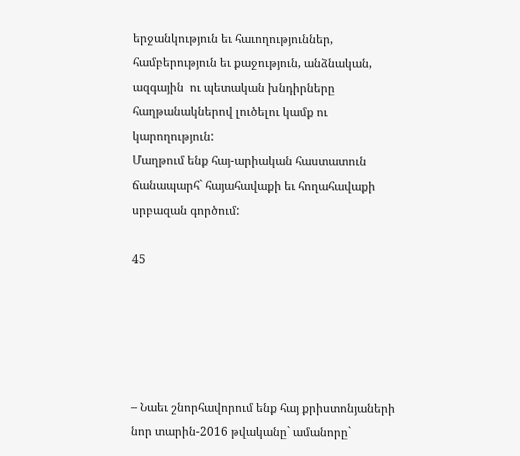երջանկություն եւ հաւողություններ, համբերություն եւ քաջություն, անձնական, ազգային  ու պետական խնդիրները հաղթանակներով լուծելու կամք ու կարողություն:
Մաղթում ենք հայ-արիական հաստատուն ճանապարհ` հայահավաքի եւ հողահավաքի սրբազան գործում:

45





– Նաեւ շնորհավորում ենք հայ քրիստոնյաների նոր տարին-2016 թվականը` ամանորը`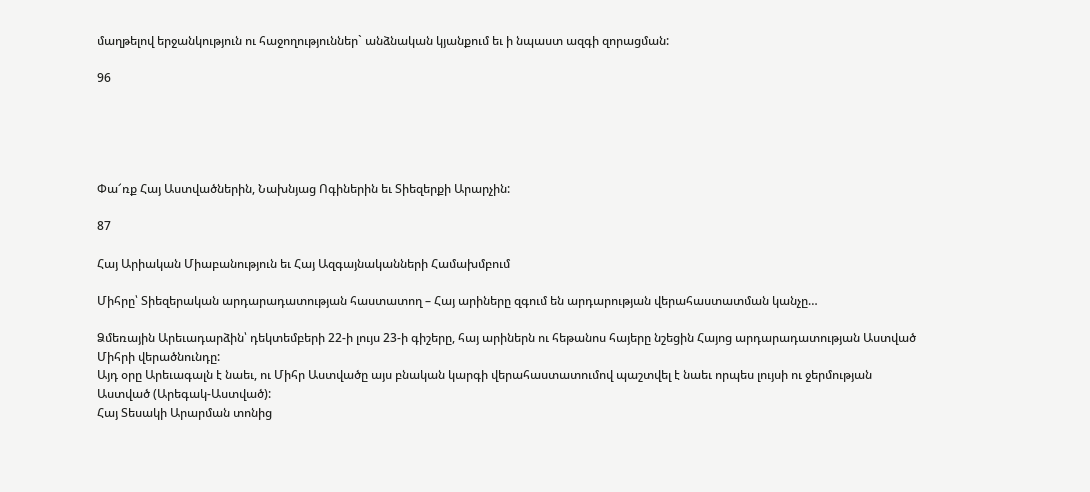մաղթելով երջանկություն ու հաջողություններ` անձնական կյանքում եւ ի նպաստ ազգի զորացման:

96





Փա՜ռք Հայ Աստվածներին, Նախնյաց Ոգիներին եւ Տիեզերքի Արարչին:

87

Հայ Արիական Միաբանություն եւ Հայ Ազգայնականների Համախմբում

Միհրը՝ Տիեզերական արդարադատության հաստատող – Հայ արիները զգում են արդարության վերահաստատման կանչը…

Ձմեռային Արեւադարձին՝ դեկտեմբերի 22-ի լույս 23-ի գիշերը, հայ արիներն ու հեթանոս հայերը նշեցին Հայոց արդարադատության Աստված Միհրի վերածնունդը:
Այդ օրը Արեւագալն է նաեւ, ու Միհր Աստվածը այս բնական կարգի վերահաստատումով պաշտվել է նաեւ որպես լույսի ու ջերմության Աստված (Արեգակ-Աստված):
Հայ Տեսակի Արարման տոնից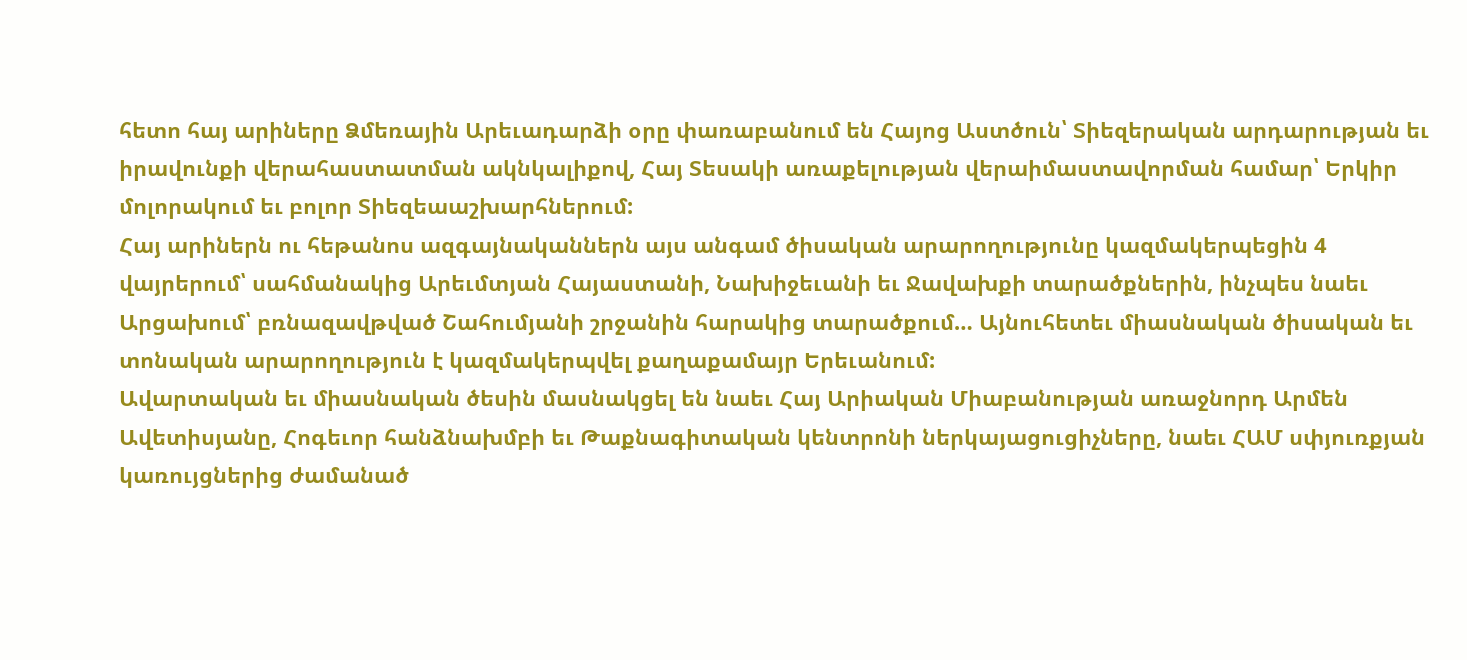հետո հայ արիները Ձմեռային Արեւադարձի օրը փառաբանում են Հայոց Աստծուն՝ Տիեզերական արդարության եւ իրավունքի վերահաստատման ակնկալիքով, Հայ Տեսակի առաքելության վերաիմաստավորման համար՝ Երկիր մոլորակում եւ բոլոր Տիեզեաաշխարհներում:
Հայ արիներն ու հեթանոս ազգայնականներն այս անգամ ծիսական արարողությունը կազմակերպեցին 4 վայրերում՝ սահմանակից Արեւմտյան Հայաստանի, Նախիջեւանի եւ Ջավախքի տարածքներին, ինչպես նաեւ Արցախում՝ բռնազավթված Շահումյանի շրջանին հարակից տարածքում… Այնուհետեւ միասնական ծիսական եւ տոնական արարողություն է կազմակերպվել քաղաքամայր Երեւանում:
Ավարտական եւ միասնական ծեսին մասնակցել են նաեւ Հայ Արիական Միաբանության առաջնորդ Արմեն Ավետիսյանը, Հոգեւոր հանձնախմբի եւ Թաքնագիտական կենտրոնի ներկայացուցիչները, նաեւ ՀԱՄ սփյուռքյան կառույցներից ժամանած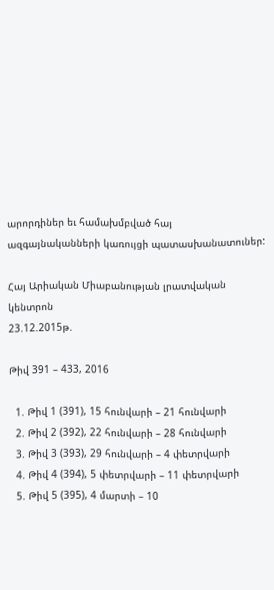արորդիներ եւ համախմբված հայ ազգայնականների կառույցի պատասխանատուներ:

Հայ Արիական Միաբանության լրատվական կենտրոն
23.12.2015թ.

Թիվ 391 – 433, 2016

  1. Թիվ 1 (391), 15 հունվարի – 21 հունվարի
  2. Թիվ 2 (392), 22 հունվարի – 28 հունվարի
  3. Թիվ 3 (393), 29 հունվարի – 4 փետրվարի
  4. Թիվ 4 (394), 5 փետրվարի – 11 փետրվարի
  5. Թիվ 5 (395), 4 մարտի – 10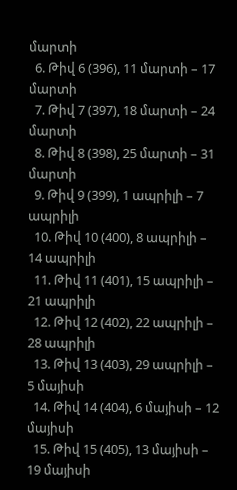մարտի
  6. Թիվ 6 (396), 11 մարտի – 17 մարտի
  7. Թիվ 7 (397), 18 մարտի – 24 մարտի
  8. Թիվ 8 (398), 25 մարտի – 31 մարտի
  9. Թիվ 9 (399), 1 ապրիլի – 7 ապրիլի
  10. Թիվ 10 (400), 8 ապրիլի – 14 ապրիլի
  11. Թիվ 11 (401), 15 ապրիլի – 21 ապրիլի
  12. Թիվ 12 (402), 22 ապրիլի – 28 ապրիլի
  13. Թիվ 13 (403), 29 ապրիլի – 5 մայիսի
  14. Թիվ 14 (404), 6 մայիսի – 12 մայիսի
  15. Թիվ 15 (405), 13 մայիսի – 19 մայիսի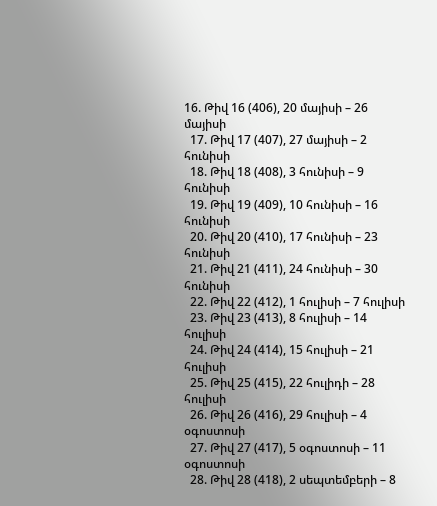16. Թիվ 16 (406), 20 մայիսի – 26 մայիսի
  17. Թիվ 17 (407), 27 մայիսի – 2 հունիսի
  18. Թիվ 18 (408), 3 հունիսի – 9 հունիսի
  19. Թիվ 19 (409), 10 հունիսի – 16 հունիսի
  20. Թիվ 20 (410), 17 հունիսի – 23 հունիսի
  21. Թիվ 21 (411), 24 հունիսի – 30 հունիսի
  22. Թիվ 22 (412), 1 հուլիսի – 7 հուլիսի
  23. Թիվ 23 (413), 8 հուլիսի – 14 հուլիսի
  24. Թիվ 24 (414), 15 հուլիսի – 21 հուլիսի
  25. Թիվ 25 (415), 22 հուլիդի – 28 հուլիսի
  26. Թիվ 26 (416), 29 հուլիսի – 4 օգոստոսի
  27. Թիվ 27 (417), 5 օգոստոսի – 11 օգոստոսի
  28. Թիվ 28 (418), 2 սեպտեմբերի – 8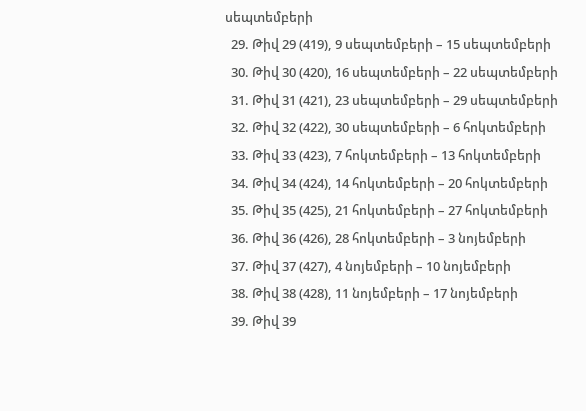սեպտեմբերի
  29. Թիվ 29 (419), 9 սեպտեմբերի – 15 սեպտեմբերի
  30. Թիվ 30 (420), 16 սեպտեմբերի – 22 սեպտեմբերի
  31. Թիվ 31 (421), 23 սեպտեմբերի – 29 սեպտեմբերի
  32. Թիվ 32 (422), 30 սեպտեմբերի – 6 հոկտեմբերի
  33. Թիվ 33 (423), 7 հոկտեմբերի – 13 հոկտեմբերի
  34. Թիվ 34 (424), 14 հոկտեմբերի – 20 հոկտեմբերի
  35. Թիվ 35 (425), 21 հոկտեմբերի – 27 հոկտեմբերի
  36. Թիվ 36 (426), 28 հոկտեմբերի – 3 նոյեմբերի
  37. Թիվ 37 (427), 4 նոյեմբերի – 10 նոյեմբերի
  38. Թիվ 38 (428), 11 նոյեմբերի – 17 նոյեմբերի
  39. Թիվ 39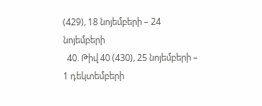(429), 18 նոյեմբերի – 24 նոյեմբերի
  40. Թիվ 40 (430), 25 նոյեմբերի – 1 դեկտեմբերի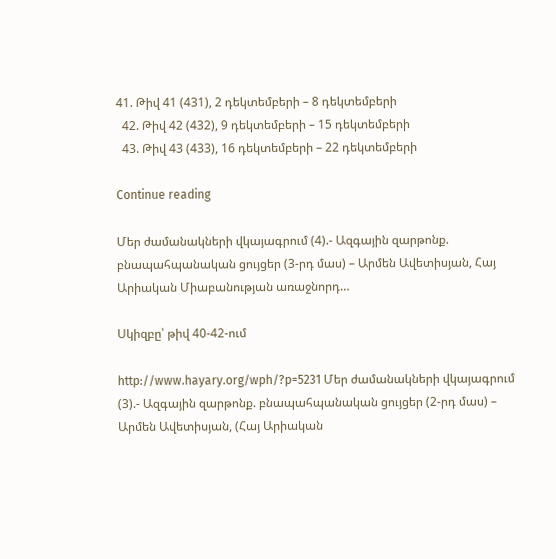41. Թիվ 41 (431), 2 դեկտեմբերի – 8 դեկտեմբերի
  42. Թիվ 42 (432), 9 դեկտեմբերի – 15 դեկտեմբերի
  43. Թիվ 43 (433), 16 դեկտեմբերի – 22 դեկտեմբերի

Continue reading

Մեր ժամանակների վկայագրում (4).- Ազգային զարթոնք. բնապահպանական ցույցեր (3-րդ մաս) – Արմեն Ավետիսյան, Հայ Արիական Միաբանության առաջնորդ…

Սկիզբը՝ թիվ 40-42-ում

http://www.hayary.org/wph/?p=5231 Մեր ժամանակների վկայագրում (3).- Ազգային զարթոնք. բնապահպանական ցույցեր (2-րդ մաս) – Արմեն Ավետիսյան, (Հայ Արիական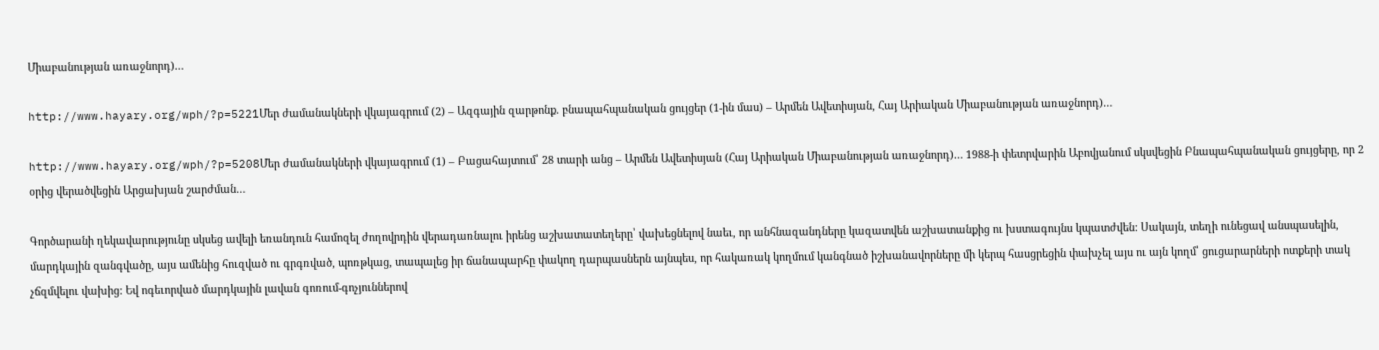Միաբանության առաջնորդ)…

http://www.hayary.org/wph/?p=5221Մեր ժամանակների վկայագրում (2) – Ազգային զարթոնք. բնապահպանական ցույցեր (1-ին մաս) – Արմեն Ավետիսյան, Հայ Արիական Միաբանության առաջնորդ)…

http://www.hayary.org/wph/?p=5208Մեր ժամանակների վկայագրում (1) – Բացահայտում՝ 28 տարի անց – Արմեն Ավետիսյան (Հայ Արիական Միաբանության առաջնորդ)… 1988-ի փետրվարին Աբովյանում սկսվեցին Բնապահպանական ցույցերը, որ 2 օրից վերածվեցին Արցախյան շարժման…

Գործարանի ղեկավարությունը սկսեց ավելի եռանդուն համոզել ժողովրդին վերադառնալու իրենց աշխատատեղերը՝ վախեցնելով նաեւ, որ անհնազանդները կազատվեն աշխատանքից ու խստագույնս կպատժվեն: Սակայն, տեղի ունեցավ անսպասելին, մարդկային զանգվածը, այս ամենից հուզված ու գրգռված, պոռթկաց, տապալեց իր ճանապարհը փակող դարպասներն այնպես, որ հակառակ կողմում կանգնած իշխանավորները մի կերպ հասցրեցին փախչել այս ու այն կողմ՝ ցուցարարների ոտքերի տակ չճզմվելու վախից: Եվ ոգեւորված մարդկային լավան գոռում-գոչյուններով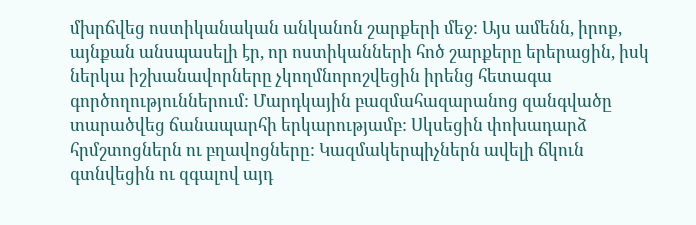մխրճվեց ոստիկանական անկանոն շարքերի մեջ: Այս ամենն, իրոք, այնքան անսպասելի էր, որ ոստիկանների հոծ շարքերը երերացին, իսկ ներկա իշխանավորները չկողմնորոշվեցին իրենց հետագա գործողություններում: Մարդկային բազմահազարանոց զանգվածը տարածվեց ճանապարհի երկարությամբ: Սկսեցին փոխադարձ հրմշտոցներն ու բղավոցները: Կազմակերպիչներն ավելի ճկուն գտնվեցին ու զգալով այդ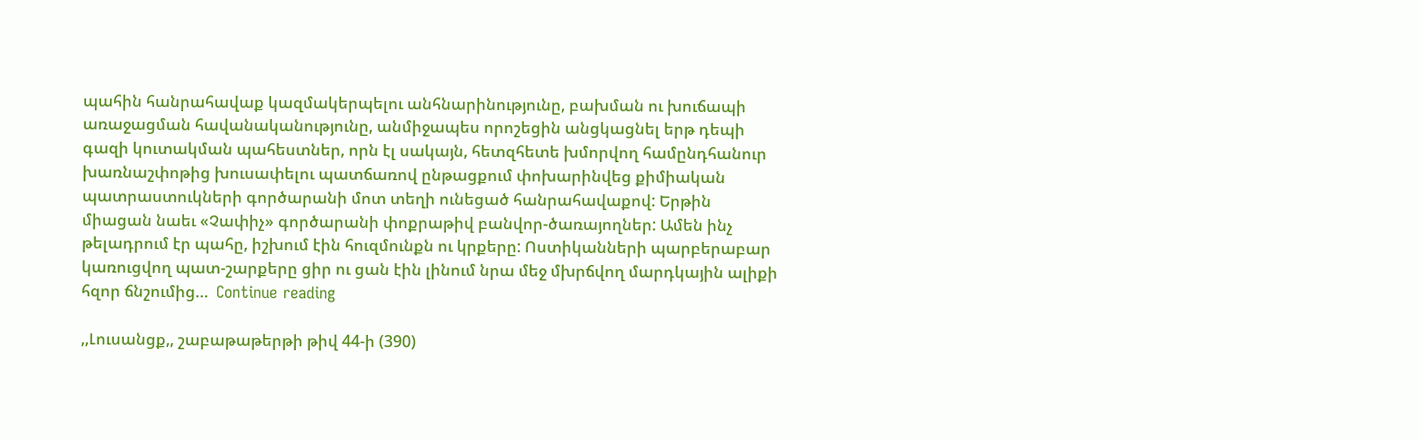պահին հանրահավաք կազմակերպելու անհնարինությունը, բախման ու խուճապի առաջացման հավանականությունը, անմիջապես որոշեցին անցկացնել երթ դեպի գազի կուտակման պահեստներ, որն էլ սակայն, հետզհետե խմորվող համընդհանուր խառնաշփոթից խուսափելու պատճառով ընթացքում փոխարինվեց քիմիական պատրաստուկների գործարանի մոտ տեղի ունեցած հանրահավաքով: Երթին միացան նաեւ «Չափիչ» գործարանի փոքրաթիվ բանվոր-ծառայողներ: Ամեն ինչ թելադրում էր պահը, իշխում էին հուզմունքն ու կրքերը: Ոստիկանների պարբերաբար կառուցվող պատ-շարքերը ցիր ու ցան էին լինում նրա մեջ մխրճվող մարդկային ալիքի հզոր ճնշումից…  Continue reading

,,Լուսանցք,, շաբաթաթերթի թիվ 44-ի (390)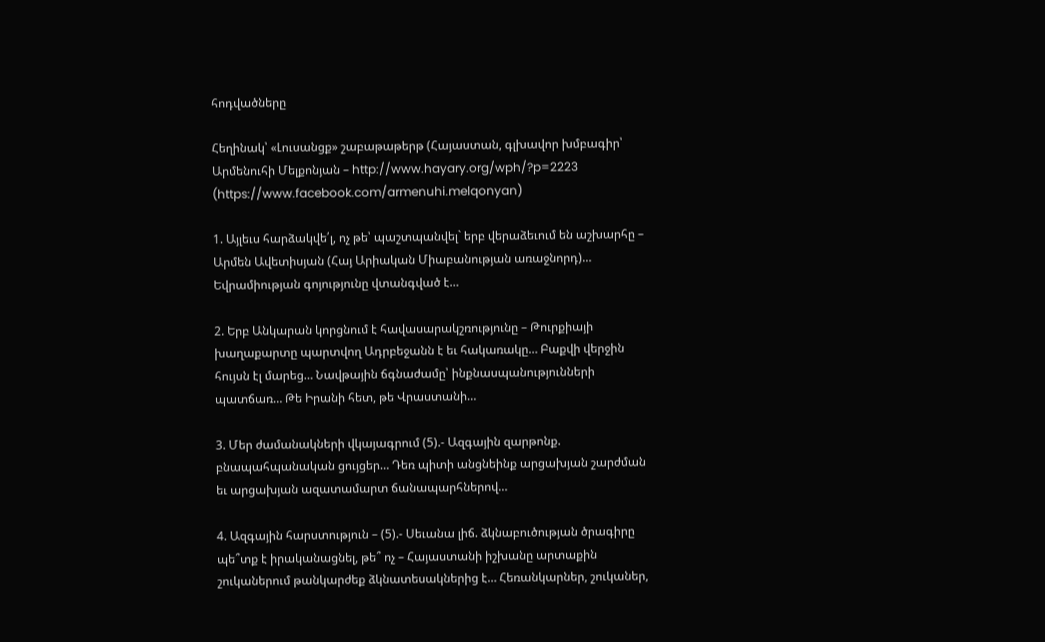հոդվածները

Հեղինակ՝ «Լուսանցք» շաբաթաթերթ (Հայաստան, գլխավոր խմբագիր՝ Արմենուհի Մելքոնյան – http://www.hayary.org/wph/?p=2223 (https://www.facebook.com/armenuhi.melqonyan)

1. Այլեւս հարձակվե՛լ, ոչ թե՝ պաշտպանվել` երբ վերաձեւում են աշխարհը – Արմեն Ավետիսյան (Հայ Արիական Միաբանության առաջնորդ)… Եվրամիության գոյությունը վտանգված է…

2. Երբ Անկարան կորցնում է հավասարակշռությունը – Թուրքիայի խաղաքարտը պարտվող Ադրբեջանն է եւ հակառակը… Բաքվի վերջին հույսն էլ մարեց… Նավթային ճգնաժամը՝ ինքնասպանությունների պատճառ… Թե Իրանի հետ, թե Վրաստանի…

3. Մեր ժամանակների վկայագրում (5).- Ազգային զարթոնք. բնապահպանական ցույցեր… Դեռ պիտի անցնեինք արցախյան շարժման եւ արցախյան ազատամարտ ճանապարհներով…

4. Ազգային հարստություն – (5).- Սեւանա լիճ. ձկնաբուծության ծրագիրը պե՞տք է իրականացնել, թե՞ ոչ – Հայաստանի իշխանը արտաքին շուկաներում թանկարժեք ձկնատեսակներից է… Հեռանկարներ, շուկաներ,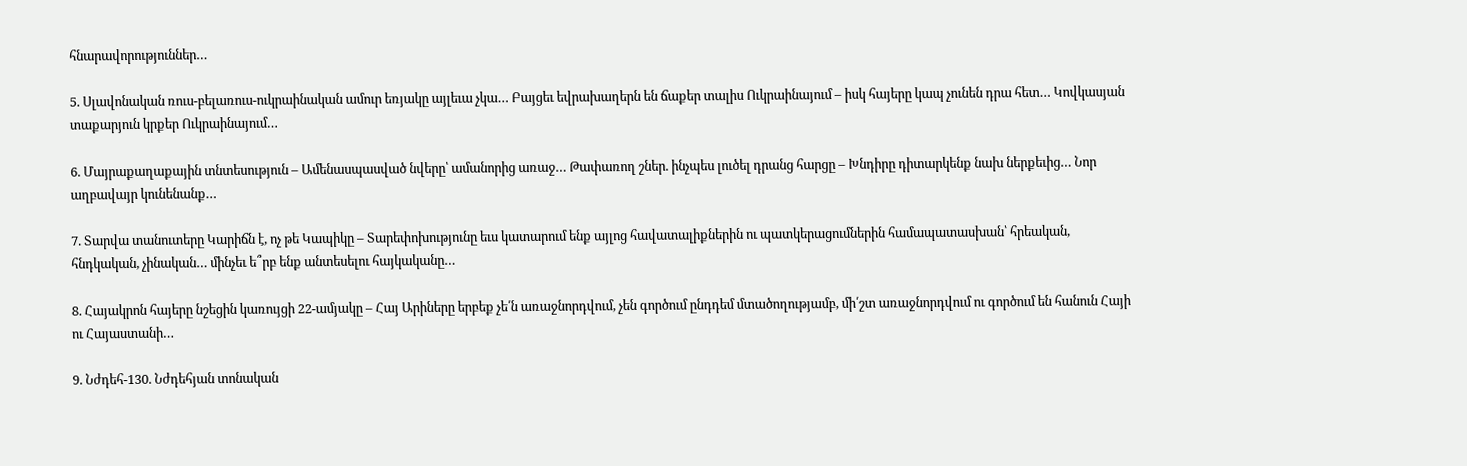հնարավորություններ…

5. Սլավոնական ռուս-բելառուս-ուկրաինական ամուր եռյակը այլեւա չկա… Բայցեւ եվրախաղերն են ճաքեր տալիս Ուկրաինայում – իսկ հայերը կապ չունեն դրա հետ… Կովկասյան տաքարյուն կրքեր Ուկրաինայում…

6. Մայրաքաղաքային տնտեսություն – Ամենասպասված նվերը՝ ամանորից առաջ… Թափառող շներ. ինչպես լուծել դրանց հարցը – Խնդիրը դիտարկենք նախ ներքեւից… Նոր աղբավայր կունենանք…

7. Տարվա տանուտերը Կարիճն է, ոչ թե Կապիկը – Տարեփոխությունը եւս կատարում ենք այլոց հավատալիքներին ու պատկերացումներին համապատասխան՝ հրեական, հնդկական, չինական… մինչեւ ե՞րբ ենք անտեսելու հայկականը…

8. Հայակրոն հայերը նշեցին կառույցի 22-ամյակը – Հայ Արիները երբեք չե՛ն առաջնորդվում, չեն գործում ընդդեմ մտածողությամբ, մի՛շտ առաջնորդվում ու գործում են հանուն Հայի ու Հայաստանի…

9. Նժդեհ-130. Նժդեհյան տոնական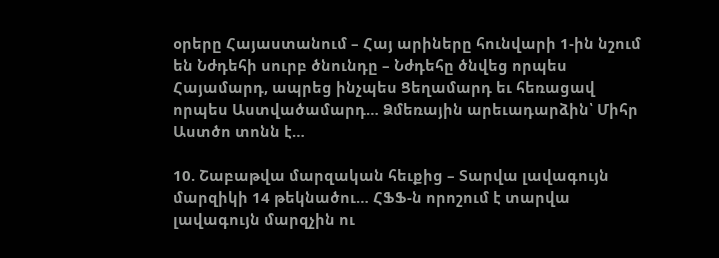օրերը Հայաստանում – Հայ արիները հունվարի 1-ին նշում են Նժդեհի սուրբ ծնունդը – Նժդեհը ծնվեց որպես Հայամարդ, ապրեց ինչպես Ցեղամարդ եւ հեռացավ որպես Աստվածամարդ… Ձմեռային արեւադարձին՝ Միհր Աստծո տոնն է…

10. Շաբաթվա մարզական հեւքից – Տարվա լավագույն մարզիկի 14 թեկնածու… ՀՖՖ-ն որոշում է տարվա լավագույն մարզչին ու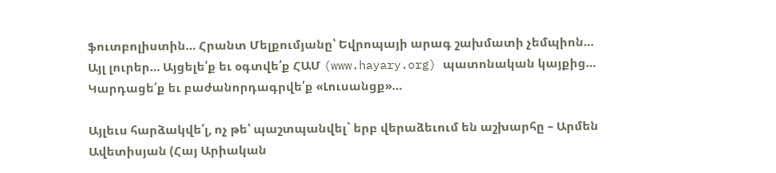ֆուտբոլիստին… Հրանտ Մելքումյանը՝ Եվրոպայի արագ շախմատի չեմպիոն… Այլ լուրեր… Այցելե՛ք եւ օգտվե՛ք ՀԱՄ (www.hayary.org) պատոնական կայքից… Կարդացե՛ք եւ բաժանորդագրվե՛ք «Լուսանցք»…

Այլեւս հարձակվե՛լ, ոչ թե՝ պաշտպանվել` երբ վերաձեւում են աշխարհը – Արմեն Ավետիսյան (Հայ Արիական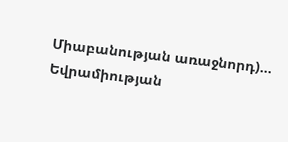Միաբանության առաջնորդ)… Եվրամիության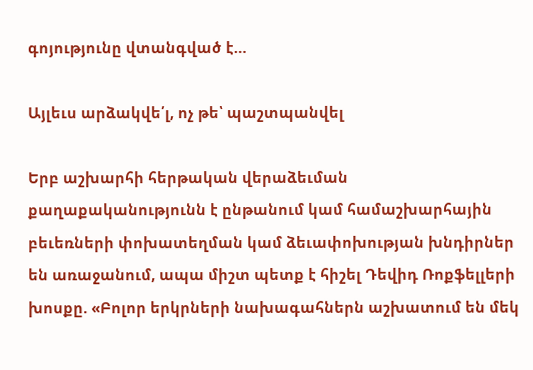գոյությունը վտանգված է…

Այլեւս արձակվե՛լ, ոչ թե՝ պաշտպանվել

Երբ աշխարհի հերթական վերաձեւման քաղաքականությունն է ընթանում կամ համաշխարհային բեւեռների փոխատեղման կամ ձեւափոխության խնդիրներ են առաջանում, ապա միշտ պետք է հիշել Դեվիդ Ռոքֆելլերի խոսքը. «Բոլոր երկրների նախագահներն աշխատում են մեկ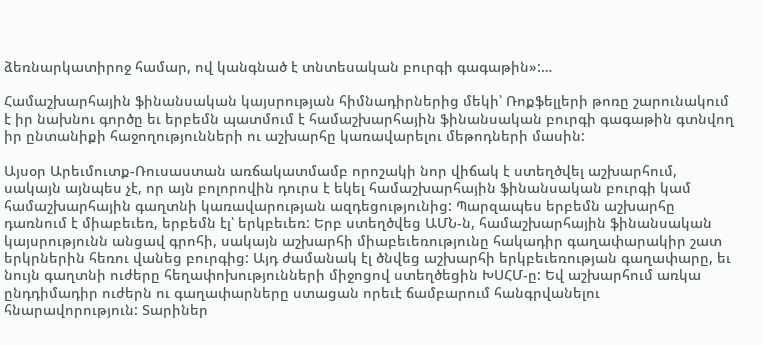ձեռնարկատիրոջ համար, ով կանգնած է տնտեսական բուրգի գագաթին»:…

Համաշխարհային ֆինանսական կայսրության հիմնադիրներից մեկի՝ Ռոքֆելլերի թոռը շարունակում է իր նախնու գործը եւ երբեմն պատմում է համաշխարհային ֆինանսական բուրգի գագաթին գտնվող իր ընտանիքի հաջողությունների ու աշխարհը կառավարելու մեթոդների մասին:

Այսօր Արեւմուտք-Ռուսաստան առճակատմամբ որոշակի նոր վիճակ է ստեղծվել աշխարհում, սակայն այնպես չէ, որ այն բոլորովին դուրս է եկել համաշխարհային ֆինանսական բուրգի կամ համաշխարհային գաղտնի կառավարության ազդեցությունից: Պարզապես երբեմն աշխարհը դառնում է միաբեւեռ, երբեմն էլ՝ երկբեւեռ: Երբ ստեղծվեց ԱՄՆ-ն, համաշխարհային ֆինանսական կայսրությունն անցավ գրոհի, սակայն աշխարհի միաբեւեռությունը հակադիր գաղափարակիր շատ երկրներին հեռու վանեց բուրգից: Այդ ժամանակ էլ ծնվեց աշխարհի երկբեւեռության գաղափարը, եւ նույն գաղտնի ուժերը հեղափոխությունների միջոցով ստեղծեցին ԽՍՀՄ-ը: Եվ աշխարհում առկա ընդդիմադիր ուժերն ու գաղափարները ստացան որեւէ ճամբարում հանգրվանելու հնարավորություն: Տարիներ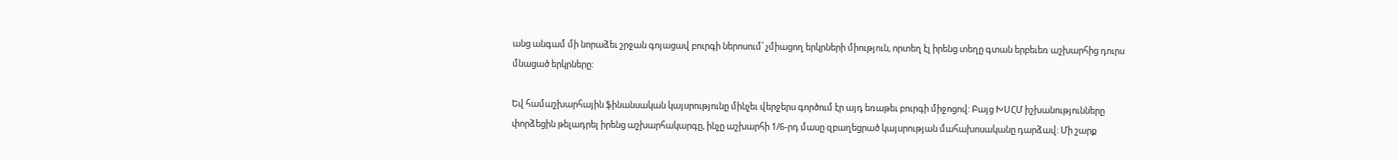անց անգամ մի նորաձեւ շրջան գոյացավ բուրգի ներոսում՝ չմիացող երկրների միություն, որտեղ էլ իրենց տեղը գտան երբեւեռ աշխարհից դուրս մնացած երկրները:

Եվ համաշխարհային ֆինանսական կայսրությունը մինչեւ վերջերս գործում էր այդ եռաթեւ բուրգի միջոցով: Բայց ԽՍՀՄ իշխանությունները փորձեցին թելադրել իրենց աշխարհակարգը, ինչը աշխարհի 1/6-րդ մասը զբաղեցրած կայսրության մահախոսականը դարձավ: Մի շարք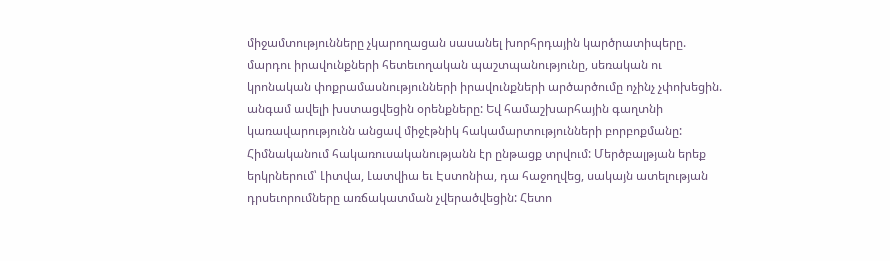միջամտությունները չկարողացան սասանել խորհրդային կարծրատիպերը. մարդու իրավունքների հետեւողական պաշտպանությունը, սեռական ու կրոնական փոքրամասնությունների իրավունքների արծարծումը ոչինչ չփոխեցին. անգամ ավելի խստացվեցին օրենքները: Եվ համաշխարհային գաղտնի կառավարությունն անցավ միջէթնիկ հակամարտությունների բորբոքմանը: Հիմնականում հակառուսականությանն էր ընթացք տրվում: Մերծբալթյան երեք երկրներում՝ Լիտվա, Լատվիա եւ Էստոնիա, դա հաջողվեց, սակայն ատելության դրսեւորումները առճակատման չվերածվեցին: Հետո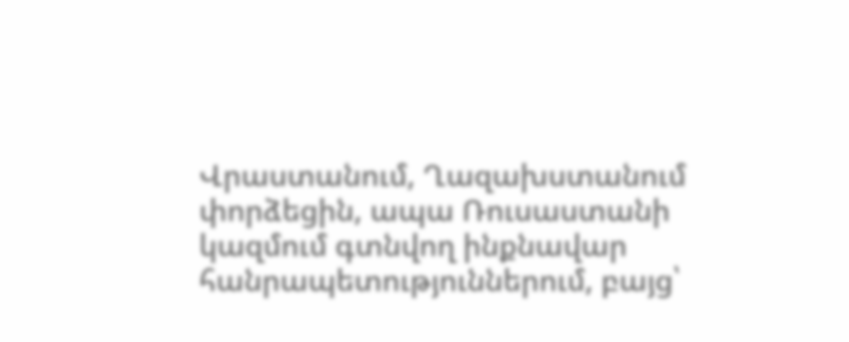Վրաստանում, Ղազախստանում փորձեցին, ապա Ռուսաստանի կազմում գտնվող ինքնավար հանրապետություններում, բայց՝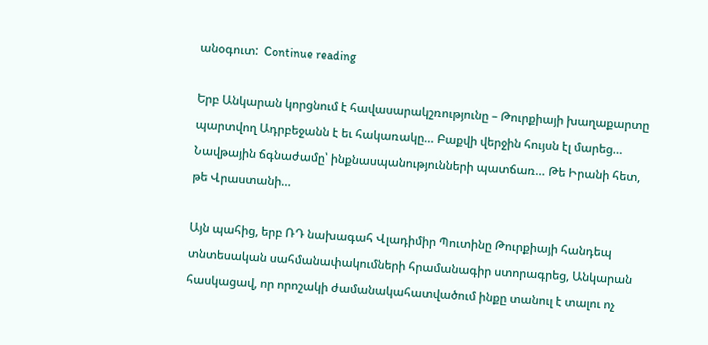անօգուտ:  Continue reading

Երբ Անկարան կորցնում է հավասարակշռությունը – Թուրքիայի խաղաքարտը պարտվող Ադրբեջանն է եւ հակառակը… Բաքվի վերջին հույսն էլ մարեց… Նավթային ճգնաժամը՝ ինքնասպանությունների պատճառ… Թե Իրանի հետ, թե Վրաստանի…

Այն պահից, երբ ՌԴ նախագահ Վլադիմիր Պուտինը Թուրքիայի հանդեպ տնտեսական սահմանափակումների հրամանագիր ստորագրեց, Անկարան հասկացավ, որ որոշակի ժամանակահատվածում ինքը տանուլ է տալու ոչ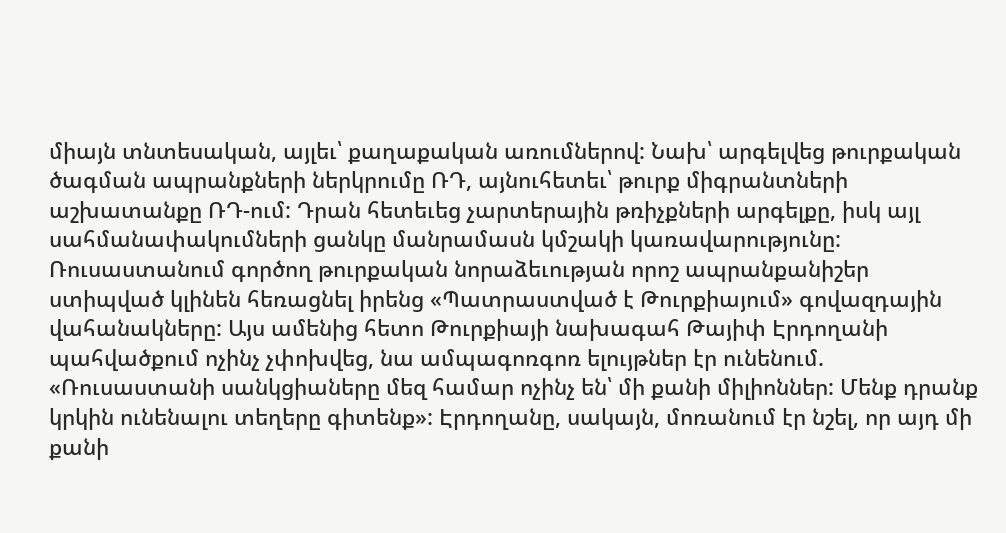միայն տնտեսական, այլեւ՝ քաղաքական առումներով: Նախ՝ արգելվեց թուրքական ծագման ապրանքների ներկրումը ՌԴ, այնուհետեւ՝ թուրք միգրանտների աշխատանքը ՌԴ-ում: Դրան հետեւեց չարտերային թռիչքների արգելքը, իսկ այլ սահմանափակումների ցանկը մանրամասն կմշակի կառավարությունը: Ռուսաստանում գործող թուրքական նորաձեւության որոշ ապրանքանիշեր ստիպված կլինեն հեռացնել իրենց «Պատրաստված է Թուրքիայում» գովազդային վահանակները: Այս ամենից հետո Թուրքիայի նախագահ Թայիփ Էրդողանի պահվածքում ոչինչ չփոխվեց, նա ամպագոռգոռ ելույթներ էր ունենում. «Ռուսաստանի սանկցիաները մեզ համար ոչինչ են՝ մի քանի միլիոններ: Մենք դրանք կրկին ունենալու տեղերը գիտենք»: Էրդողանը, սակայն, մոռանում էր նշել, որ այդ մի քանի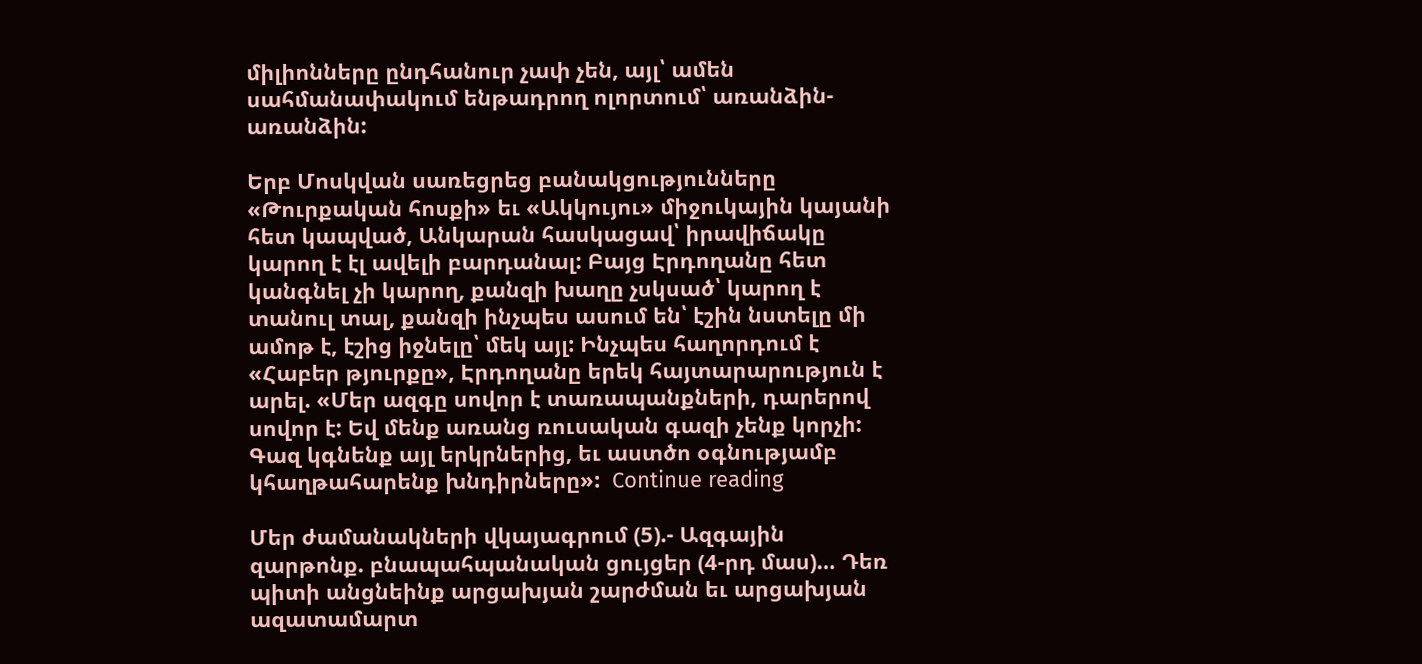միլիոնները ընդհանուր չափ չեն, այլ՝ ամեն սահմանափակում ենթադրող ոլորտում՝ առանձին-առանձին:

Երբ Մոսկվան սառեցրեց բանակցությունները «Թուրքական հոսքի» եւ «Ակկույու» միջուկային կայանի հետ կապված, Անկարան հասկացավ՝ իրավիճակը կարող է էլ ավելի բարդանալ: Բայց Էրդողանը հետ կանգնել չի կարող, քանզի խաղը չսկսած՝ կարող է տանուլ տալ, քանզի ինչպես ասում են՝ էշին նստելը մի ամոթ է, էշից իջնելը՝ մեկ այլ: Ինչպես հաղորդում է «Հաբեր թյուրքը», Էրդողանը երեկ հայտարարություն է արել. «Մեր ազգը սովոր է տառապանքների, դարերով սովոր է: Եվ մենք առանց ռուսական գազի չենք կորչի: Գազ կգնենք այլ երկրներից, եւ աստծո օգնությամբ կհաղթահարենք խնդիրները»:  Continue reading

Մեր ժամանակների վկայագրում (5).- Ազգային զարթոնք. բնապահպանական ցույցեր (4-րդ մաս)… Դեռ պիտի անցնեինք արցախյան շարժման եւ արցախյան ազատամարտ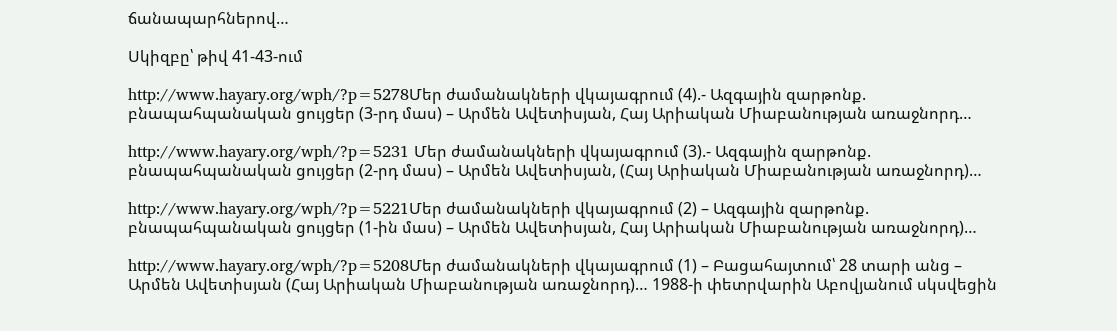ճանապարհներով…

Սկիզբը՝ թիվ 41-43-ում

http://www.hayary.org/wph/?p=5278Մեր ժամանակների վկայագրում (4).- Ազգային զարթոնք. բնապահպանական ցույցեր (3-րդ մաս) – Արմեն Ավետիսյան, Հայ Արիական Միաբանության առաջնորդ…

http://www.hayary.org/wph/?p=5231 Մեր ժամանակների վկայագրում (3).- Ազգային զարթոնք. բնապահպանական ցույցեր (2-րդ մաս) – Արմեն Ավետիսյան, (Հայ Արիական Միաբանության առաջնորդ)…

http://www.hayary.org/wph/?p=5221Մեր ժամանակների վկայագրում (2) – Ազգային զարթոնք. բնապահպանական ցույցեր (1-ին մաս) – Արմեն Ավետիսյան, Հայ Արիական Միաբանության առաջնորդ)…

http://www.hayary.org/wph/?p=5208Մեր ժամանակների վկայագրում (1) – Բացահայտում՝ 28 տարի անց – Արմեն Ավետիսյան (Հայ Արիական Միաբանության առաջնորդ)… 1988-ի փետրվարին Աբովյանում սկսվեցին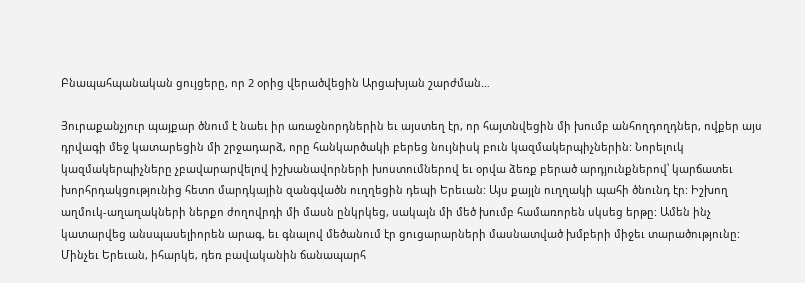Բնապահպանական ցույցերը, որ 2 օրից վերածվեցին Արցախյան շարժման…

Յուրաքանչյուր պայքար ծնում է նաեւ իր առաջնորդներին եւ այստեղ էր, որ հայտնվեցին մի խումբ անհողդողդներ, ովքեր այս դրվագի մեջ կատարեցին մի շրջադարձ, որը հանկարծակի բերեց նույնիսկ բուն կազմակերպիչներին: Նորելուկ կազմակերպիչները չբավարարվելով իշխանավորների խոստումներով եւ օրվա ձեռք բերած արդյունքներով՝ կարճատեւ խորհրդակցությունից հետո մարդկային զանգվածն ուղղեցին դեպի Երեւան: Այս քայլն ուղղակի պահի ծնունդ էր: Իշխող աղմուկ-աղաղակների ներքո ժողովրդի մի մասն ընկրկեց, սակայն մի մեծ խումբ համառորեն սկսեց երթը: Ամեն ինչ կատարվեց անսպասելիորեն արագ, եւ գնալով մեծանում էր ցուցարարների մասնատված խմբերի միջեւ տարածությունը: Մինչեւ Երեւան, իհարկե, դեռ բավականին ճանապարհ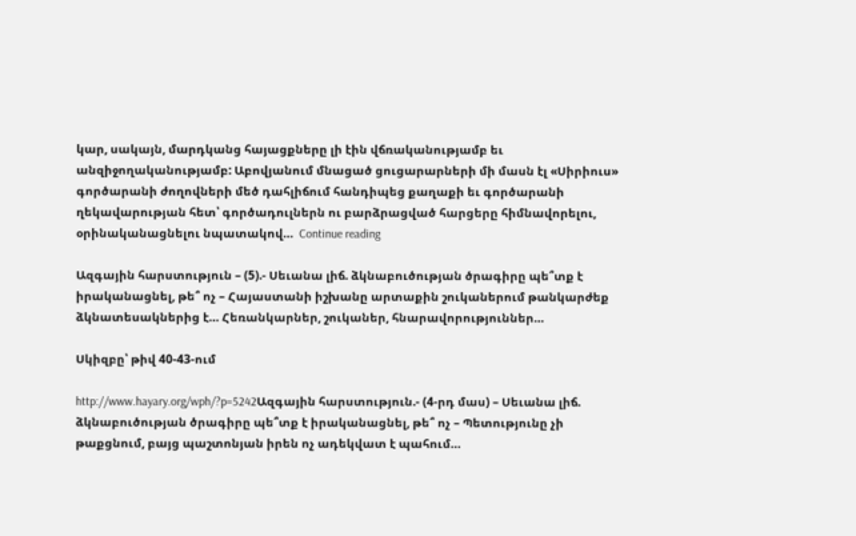կար, սակայն, մարդկանց հայացքները լի էին վճռականությամբ եւ անզիջողականությամբ: Աբովյանում մնացած ցուցարարների մի մասն էլ «Սիրիուս» գործարանի ժողովների մեծ դահլիճում հանդիպեց քաղաքի եւ գործարանի ղեկավարության հետ՝ գործադուլներն ու բարձրացված հարցերը հիմնավորելու, օրինականացնելու նպատակով…  Continue reading

Ազգային հարստություն – (5).- Սեւանա լիճ. ձկնաբուծության ծրագիրը պե՞տք է իրականացնել, թե՞ ոչ – Հայաստանի իշխանը արտաքին շուկաներում թանկարժեք ձկնատեսակներից է… Հեռանկարներ, շուկաներ, հնարավորություններ…

Սկիզբը՝ թիվ 40-43-ում

http://www.hayary.org/wph/?p=5242Ազգային հարստություն.- (4-րդ մաս) – Սեւանա լիճ. ձկնաբուծության ծրագիրը պե՞տք է իրականացնել, թե՞ ոչ – Պետությունը չի թաքցնում, բայց պաշտոնյան իրեն ոչ ադեկվատ է պահում…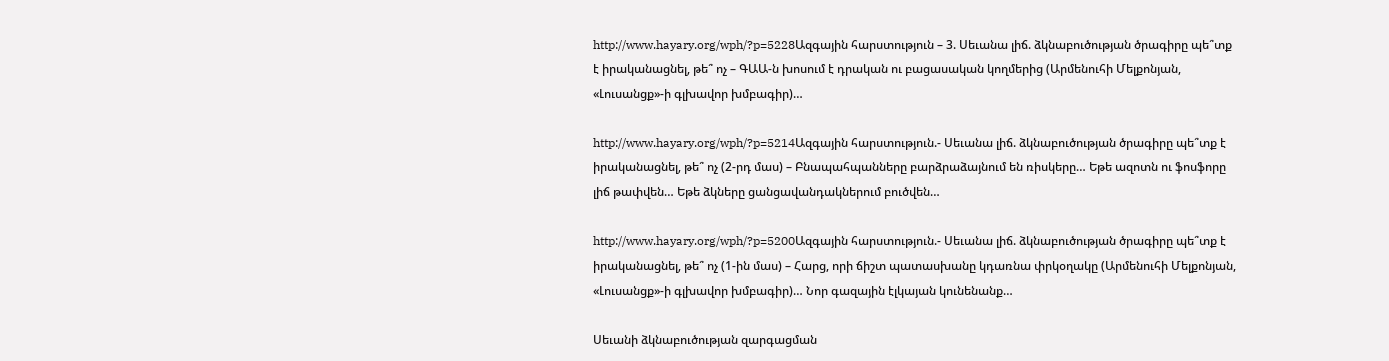http://www.hayary.org/wph/?p=5228Ազգային հարստություն – 3. Սեւանա լիճ. ձկնաբուծության ծրագիրը պե՞տք է իրականացնել, թե՞ ոչ – ԳԱԱ-ն խոսում է դրական ու բացասական կողմերից (Արմենուհի Մելքոնյան, «Լուսանցք»-ի գլխավոր խմբագիր)…

http://www.hayary.org/wph/?p=5214Ազգային հարստություն.- Սեւանա լիճ. ձկնաբուծության ծրագիրը պե՞տք է իրականացնել, թե՞ ոչ (2-րդ մաս) – Բնապահպանները բարձրաձայնում են ռիսկերը… Եթե ազոտն ու ֆոսֆորը լիճ թափվեն… Եթե ձկները ցանցավանդակներում բուծվեն…

http://www.hayary.org/wph/?p=5200Ազգային հարստություն.- Սեւանա լիճ. ձկնաբուծության ծրագիրը պե՞տք է իրականացնել, թե՞ ոչ (1-ին մաս) – Հարց, որի ճիշտ պատասխանը կդառնա փրկօղակը (Արմենուհի Մելքոնյան, «Լուսանցք»-ի գլխավոր խմբագիր)… Նոր գազային էլկայան կունենանք…

Սեւանի ձկնաբուծության զարգացման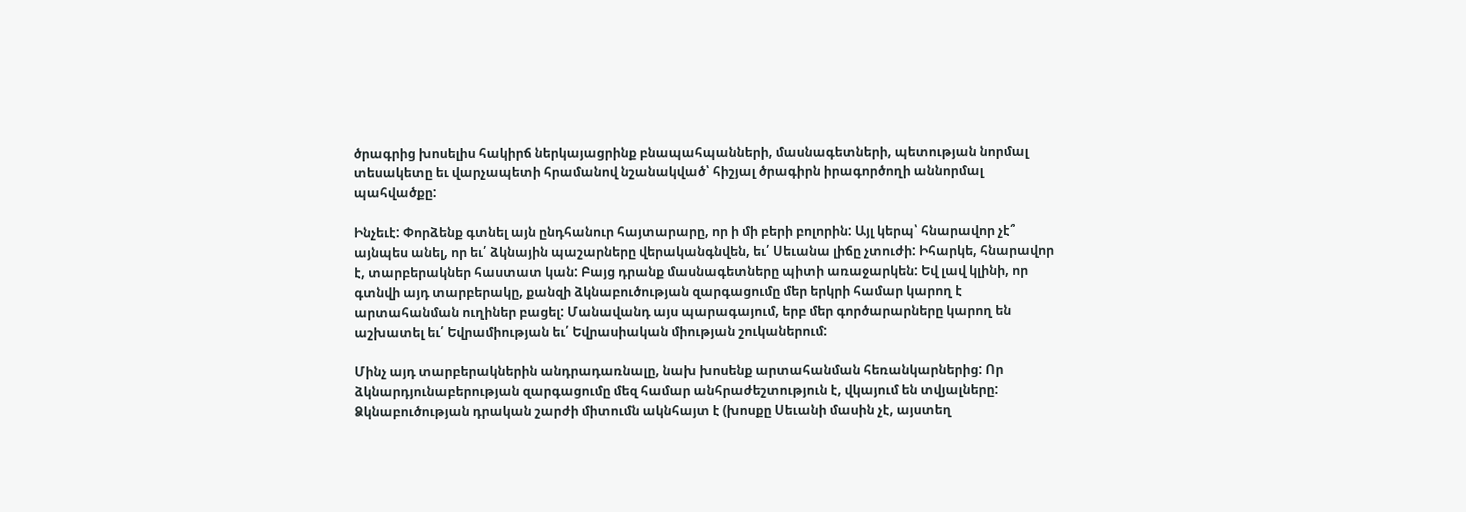ծրագրից խոսելիս հակիրճ ներկայացրինք բնապահպանների, մասնագետների, պետության նորմալ տեսակետը եւ վարչապետի հրամանով նշանակված՝ հիշյալ ծրագիրն իրագործողի աննորմալ պահվածքը:

Ինչեւէ: Փորձենք գտնել այն ընդհանուր հայտարարը, որ ի մի բերի բոլորին: Այլ կերպ՝ հնարավոր չէ՞ այնպես անել, որ եւ՛ ձկնային պաշարները վերականգնվեն, եւ՛ Սեւանա լիճը չտուժի: Իհարկե, հնարավոր է, տարբերակներ հաստատ կան: Բայց դրանք մասնագետները պիտի առաջարկեն: Եվ լավ կլինի, որ գտնվի այդ տարբերակը, քանզի ձկնաբուծության զարգացումը մեր երկրի համար կարող է արտահանման ուղիներ բացել: Մանավանդ այս պարագայում, երբ մեր գործարարները կարող են աշխատել եւ՛ Եվրամիության եւ՛ Եվրասիական միության շուկաներում:

Մինչ այդ տարբերակներին անդրադառնալը, նախ խոսենք արտահանման հեռանկարներից: Որ ձկնարդյունաբերության զարգացումը մեզ համար անհրաժեշտություն է, վկայում են տվյալները: Ձկնաբուծության դրական շարժի միտումն ակնհայտ է (խոսքը Սեւանի մասին չէ, այստեղ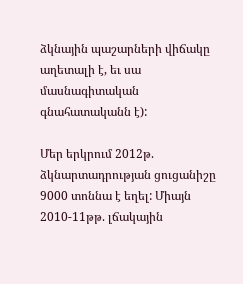ձկնային պաշարների վիճակը աղետալի է, եւ սա մասնագիտական գնահատականն է):

Մեր երկրում 2012թ. ձկնարտադրության ցուցանիշը 9000 տոննա է եղել: Միայն 2010-11թթ. լճակային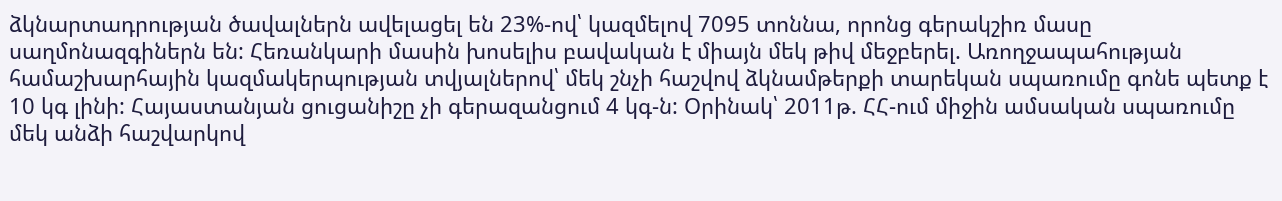ձկնարտադրության ծավալներն ավելացել են 23%-ով՝ կազմելով 7095 տոննա, որոնց գերակշիռ մասը սաղմոնազգիներն են: Հեռանկարի մասին խոսելիս բավական է միայն մեկ թիվ մեջբերել. Առողջապահության համաշխարհային կազմակերպության տվյալներով՝ մեկ շնչի հաշվով ձկնամթերքի տարեկան սպառումը գոնե պետք է 10 կգ լինի: Հայաստանյան ցուցանիշը չի գերազանցում 4 կգ-ն: Օրինակ՝ 2011թ. ՀՀ-ում միջին ամսական սպառումը մեկ անձի հաշվարկով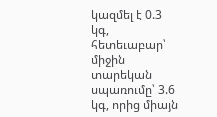կազմել է 0.3 կգ, հետեւաբար՝ միջին տարեկան սպառումը՝ 3.6 կգ, որից միայն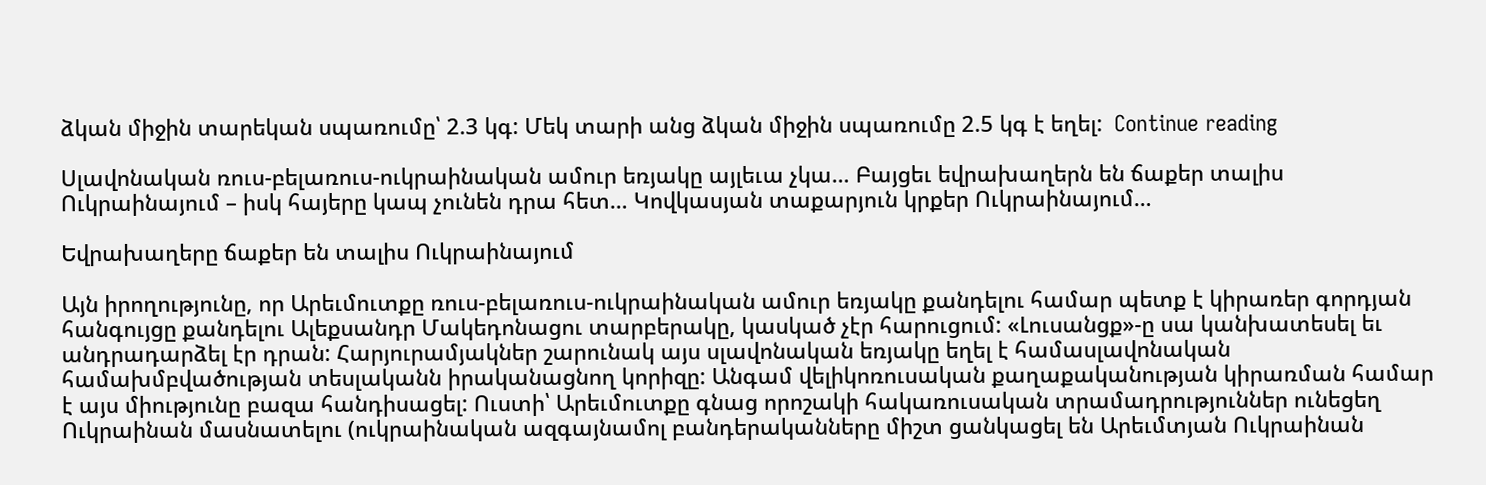ձկան միջին տարեկան սպառումը՝ 2.3 կգ: Մեկ տարի անց ձկան միջին սպառումը 2.5 կգ է եղել:  Continue reading

Սլավոնական ռուս-բելառուս-ուկրաինական ամուր եռյակը այլեւա չկա… Բայցեւ եվրախաղերն են ճաքեր տալիս Ուկրաինայում – իսկ հայերը կապ չունեն դրա հետ… Կովկասյան տաքարյուն կրքեր Ուկրաինայում…

Եվրախաղերը ճաքեր են տալիս Ուկրաինայում

Այն իրողությունը, որ Արեւմուտքը ռուս-բելառուս-ուկրաինական ամուր եռյակը քանդելու համար պետք է կիրառեր գորդյան հանգույցը քանդելու Ալեքսանդր Մակեդոնացու տարբերակը, կասկած չէր հարուցում: «Լուսանցք»-ը սա կանխատեսել եւ անդրադարձել էր դրան: Հարյուրամյակներ շարունակ այս սլավոնական եռյակը եղել է համասլավոնական համախմբվածության տեսլականն իրականացնող կորիզը: Անգամ վելիկոռուսական քաղաքականության կիրառման համար է այս միությունը բազա հանդիսացել: Ուստի՝ Արեւմուտքը գնաց որոշակի հակառուսական տրամադրություններ ունեցեղ Ուկրաինան մասնատելու (ուկրաինական ազգայնամոլ բանդերականները միշտ ցանկացել են Արեւմտյան Ուկրաինան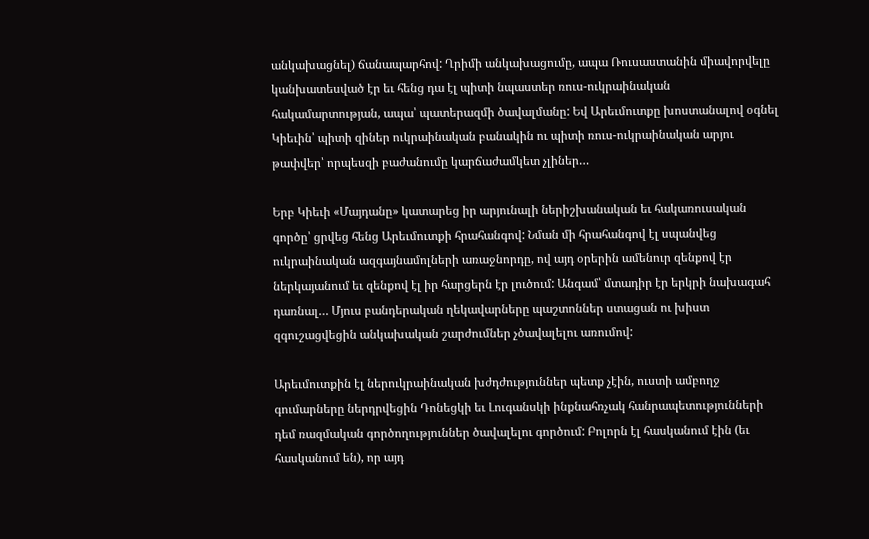անկախացնել) ճանապարհով: Ղրիմի անկախացումը, ապա Ռուսաստանին միավորվելը կանխատեսված էր եւ հենց դա էլ պիտի նպաստեր ռուս-ուկրաինական հակամարտության, ապա՝ պատերազմի ծավալմանը: Եվ Արեւմուտքը խոստանալով օգնել Կիեւին՝ պիտի զիներ ուկրաինական բանակին ու պիտի ռուս-ուկրաինական արյու թափվեր՝ որպեսզի բաժանումը կարճաժամկետ չլիներ…

Երբ Կիեւի «Մայդանը» կատարեց իր արյունալի ներիշխանական եւ հակառուսական գործը՝ ցրվեց հենց Արեւմուտքի հրահանգով: Նման մի հրահանգով էլ սպանվեց ուկրաինական ազգայնամոլների առաջնորդը, ով այդ օրերին ամենուր զենքով էր ներկայանում եւ զենքով էլ իր հարցերն էր լուծում: Անգամ՝ մտադիր էր երկրի նախագահ դառնալ… Մյուս բանդերական ղեկավարները պաշտոններ ստացան ու խիստ զգուշացվեցին անկախական շարժումներ չծավալելու առումով:

Արեւմուտքին էլ ներուկրաինական խժդժություններ պետք չէին, ուստի ամբողջ գումարները ներդրվեցին Դոնեցկի եւ Լուգանսկի ինքնահռչակ հանրապետությունների դեմ ռազմական գործողություններ ծավալելու գործում: Բոլորն էլ հասկանում էին (եւ հասկանում են), որ այդ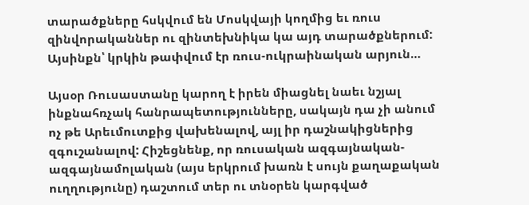տարածքները հսկվում են Մոսկվայի կողմից եւ ռուս զինվորականներ ու զինտեխնիկա կա այդ տարածքներում: Այսինքն՝ կրկին թափվում էր ռուս-ուկրաինական արյուն…

Այսօր Ռուսաստանը կարող է իրեն միացնել նաեւ նշյալ ինքնահռչակ հանրապետությունները, սակայն դա չի անում ոչ թե Արեւմուտքից վախենալով, այլ իր դաշնակիցներից զգուշանալով: Հիշեցնենք, որ ռուսական ազգայնական-ազգայնամոլական (այս երկրում խառն է սույն քաղաքական ուղղությունը) դաշտում տեր ու տնօրեն կարգված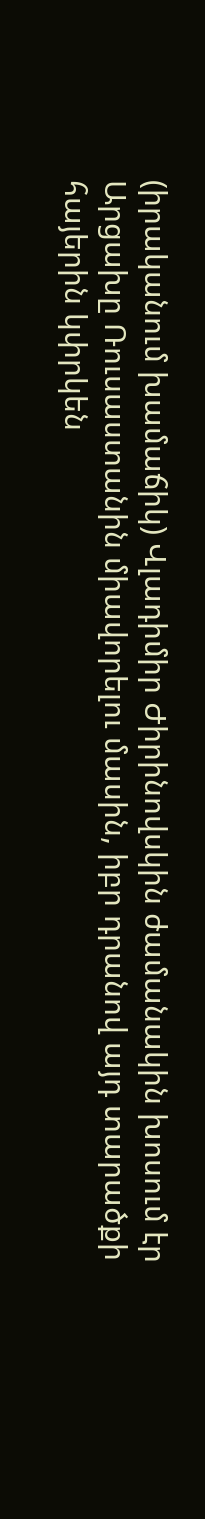(իրականում խամաճիկ) Վլադիմիր Ժիրինովսկին ժամանակին խոսում էր Արցախը Ռուսաստանին միավորելու մասին, իբր դրանով այդ տարածքի հայերին կփրկեն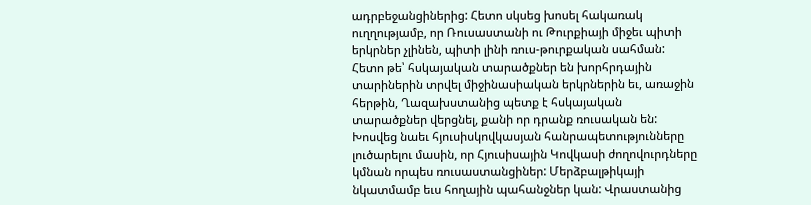ադրբեջանցիներից: Հետո սկսեց խոսել հակառակ ուղղությամբ, որ Ռուսաստանի ու Թուրքիայի միջեւ պիտի երկրներ չլինեն, պիտի լինի ռուս-թուրքական սահման: Հետո թե՝ հսկայական տարածքներ են խորհրդային տարիներին տրվել միջինասիական երկրներին եւ, առաջին հերթին, Ղազախստանից պետք է հսկայական տարածքներ վերցնել, քանի որ դրանք ռուսական են: Խոսվեց նաեւ հյուսիսկովկասյան հանրապետությունները լուծարելու մասին, որ Հյուսիսային Կովկասի ժողովուրդները կմնան որպես ռուսաստանցիներ: Մերձբալթիկայի նկատմամբ եւս հողային պահանջներ կան: Վրաստանից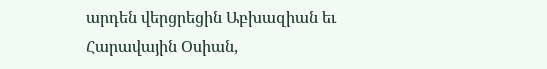արդեն վերցրեցին Աբխազիան եւ Հարավային Օսիան,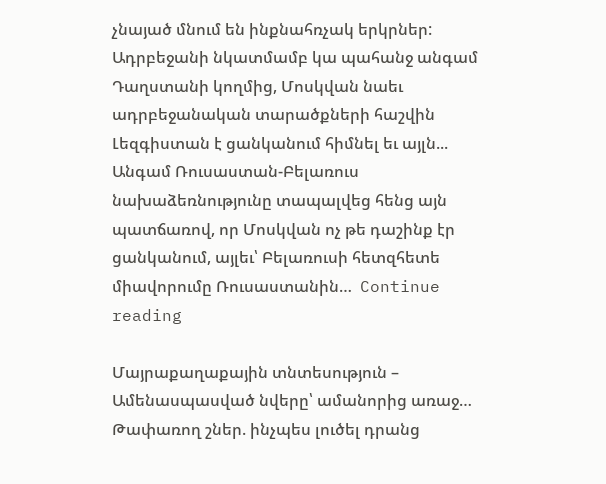չնայած մնում են ինքնահռչակ երկրներ: Ադրբեջանի նկատմամբ կա պահանջ անգամ Դաղստանի կողմից, Մոսկվան նաեւ ադրբեջանական տարածքների հաշվին Լեզգիստան է ցանկանում հիմնել եւ այլն... Անգամ Ռուսաստան-Բելառուս նախաձեռնությունը տապալվեց հենց այն պատճառով, որ Մոսկվան ոչ թե դաշինք էր ցանկանում, այլեւ՝ Բելառուսի հետզհետե միավորումը Ռուսաստանին…  Continue reading

Մայրաքաղաքային տնտեսություն – Ամենասպասված նվերը՝ ամանորից առաջ… Թափառող շներ. ինչպես լուծել դրանց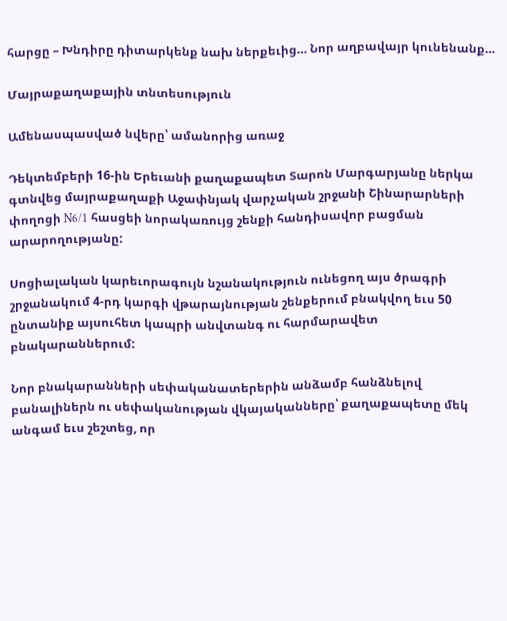հարցը – Խնդիրը դիտարկենք նախ ներքեւից… Նոր աղբավայր կունենանք…

Մայրաքաղաքային տնտեսություն

Ամենասպասված նվերը՝ ամանորից առաջ

Դեկտեմբերի 16-ին Երեւանի քաղաքապետ Տարոն Մարգարյանը ներկա գտնվեց մայրաքաղաքի Աջափնյակ վարչական շրջանի Շինարարների փողոցի N6/1 հասցեի նորակառույց շենքի հանդիսավոր բացման արարողությանը:

Սոցիալական կարեւորագույն նշանակություն ունեցող այս ծրագրի շրջանակում 4-րդ կարգի վթարայնության շենքերում բնակվող եւս 50 ընտանիք այսուհետ կապրի անվտանգ ու հարմարավետ բնակարաններում:

Նոր բնակարանների սեփականատերերին անձամբ հանձնելով բանալիներն ու սեփականության վկայականները՝ քաղաքապետը մեկ անգամ եւս շեշտեց, որ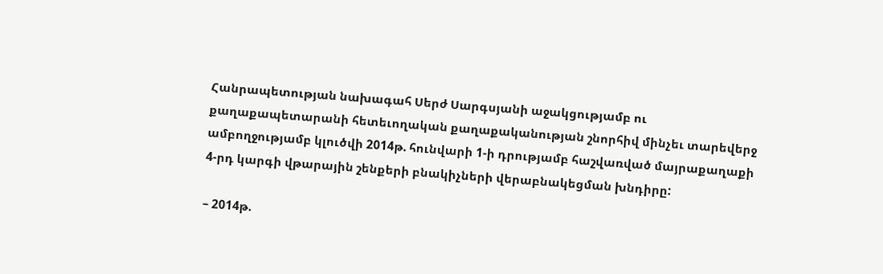Հանրապետության նախագահ Սերժ Սարգսյանի աջակցությամբ ու քաղաքապետարանի հետեւողական քաղաքականության շնորհիվ մինչեւ տարեվերջ ամբողջությամբ կլուծվի 2014թ. հունվարի 1-ի դրությամբ հաշվառված մայրաքաղաքի 4-րդ կարգի վթարային շենքերի բնակիչների վերաբնակեցման խնդիրը:

– 2014թ.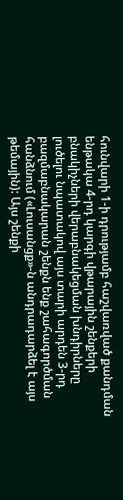հունվարի 1-ի դրությամբ հաշվառված քանդման ենթակա 4-րդ կարգի վթարային շենքերի բնակիչների վերաբնակեցման խնդիրները լուծելու նպատակով այս տարի արդեն 3-րդ բազմաբնակարան շենքն ենք շահագործման հանձնում («Լուսանցք»-ն անդրադարձել է այս թեմային): Այս շենքի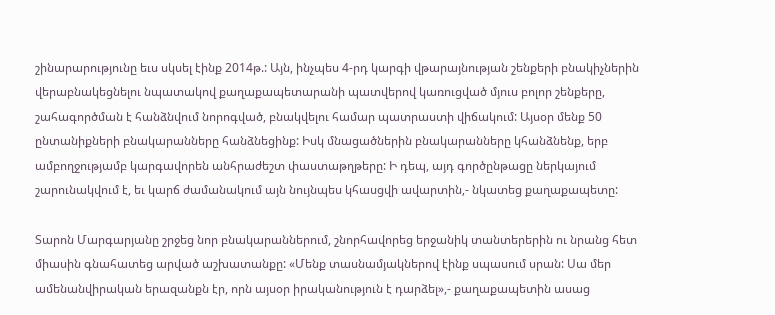շինարարությունը եւս սկսել էինք 2014թ.: Այն, ինչպես 4-րդ կարգի վթարայնության շենքերի բնակիչներին վերաբնակեցնելու նպատակով քաղաքապետարանի պատվերով կառուցված մյուս բոլոր շենքերը, շահագործման է հանձնվում նորոգված, բնակվելու համար պատրաստի վիճակում: Այսօր մենք 50 ընտանիքների բնակարանները հանձնեցինք: Իսկ մնացածներին բնակարանները կհանձնենք, երբ ամբողջությամբ կարգավորեն անհրաժեշտ փաստաթղթերը: Ի դեպ, այդ գործընթացը ներկայում շարունակվում է, եւ կարճ ժամանակում այն նույնպես կհասցվի ավարտին,- նկատեց քաղաքապետը:

Տարոն Մարգարյանը շրջեց նոր բնակարաններում, շնորհավորեց երջանիկ տանտերերին ու նրանց հետ միասին գնահատեց արված աշխատանքը: «Մենք տասնամյակներով էինք սպասում սրան: Սա մեր ամենանվիրական երազանքն էր, որն այսօր իրականություն է դարձել»,- քաղաքապետին ասաց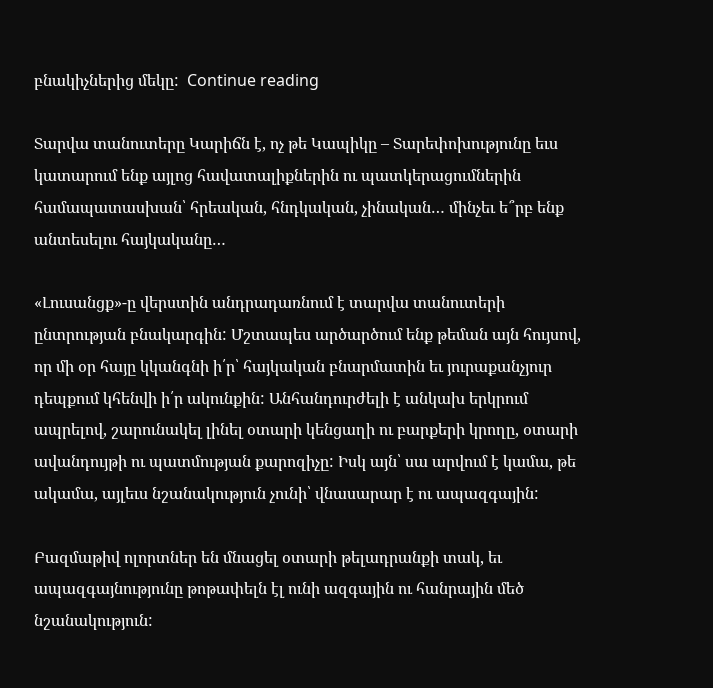բնակիչներից մեկը:  Continue reading

Տարվա տանուտերը Կարիճն է, ոչ թե Կապիկը – Տարեփոխությունը եւս կատարում ենք այլոց հավատալիքներին ու պատկերացումներին համապատասխան՝ հրեական, հնդկական, չինական… մինչեւ ե՞րբ ենք անտեսելու հայկականը…

«Լուսանցք»-ը վերստին անդրադառնում է տարվա տանուտերի ընտրության բնակարգին: Մշտապես արծարծում ենք թեման այն հույսով, որ մի օր հայը կկանգնի ի՛ր՝ հայկական բնարմատին եւ յուրաքանչյուր դեպքում կհենվի ի՛ր ակունքին: Անհանդուրժելի է անկախ երկրում ապրելով, շարունակել լինել օտարի կենցաղի ու բարքերի կրողը, օտարի ավանդույթի ու պատմության քարոզիչը: Իսկ այն՝ սա արվում է կամա, թե ակամա, այլեւս նշանակություն չունի՝ վնասարար է ու ապազգային:

Բազմաթիվ ոլորտներ են մնացել օտարի թելադրանքի տակ, եւ ապազգայնությունը թոթափելն էլ ունի ազգային ու հանրային մեծ նշանակություն: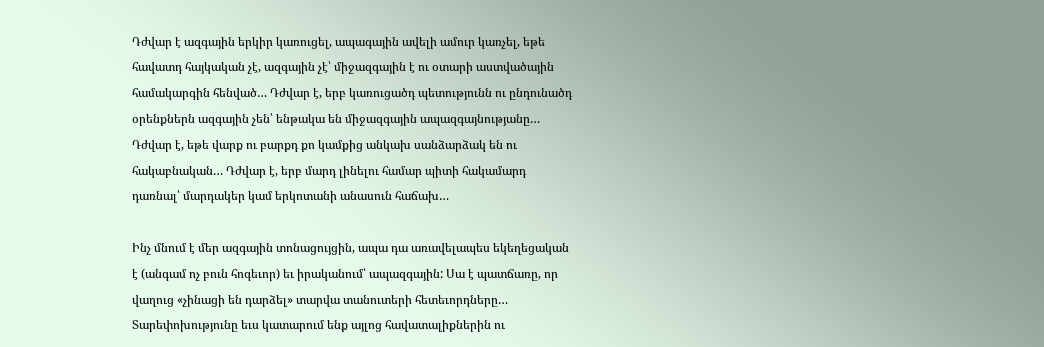Դժվար է ազգային երկիր կառուցել, ապագային ավելի ամուր կառչել, եթե հավատդ հայկական չէ, ազգային չէ՝ միջազգային է ու օտարի աստվածային համակարգին հենված… Դժվար է, երբ կառուցածդ պետությունն ու ընդունածդ օրենքներն ազգային չեն՝ ենթակա են միջազգային ապազգայնությանը… Դժվար է, եթե վարք ու բարքդ քո կամքից անկախ սանձարձակ են ու հակաբնական… Դժվար է, երբ մարդ լինելու համար պիտի հակամարդ դառնալ՝ մարդակեր կամ երկոտանի անասուն հաճախ…

Ինչ մնում է մեր ազգային տոնացույցին, ապա դա առավելապես եկեղեցական է (անգամ ոչ բուն հոգեւոր) եւ իրականում՝ ապազգային: Սա է պատճառը, որ վաղուց «չինացի են դարձել» տարվա տանուտերի հետեւորդները… Տարեփոխությունը եւս կատարում ենք այլոց հավատալիքներին ու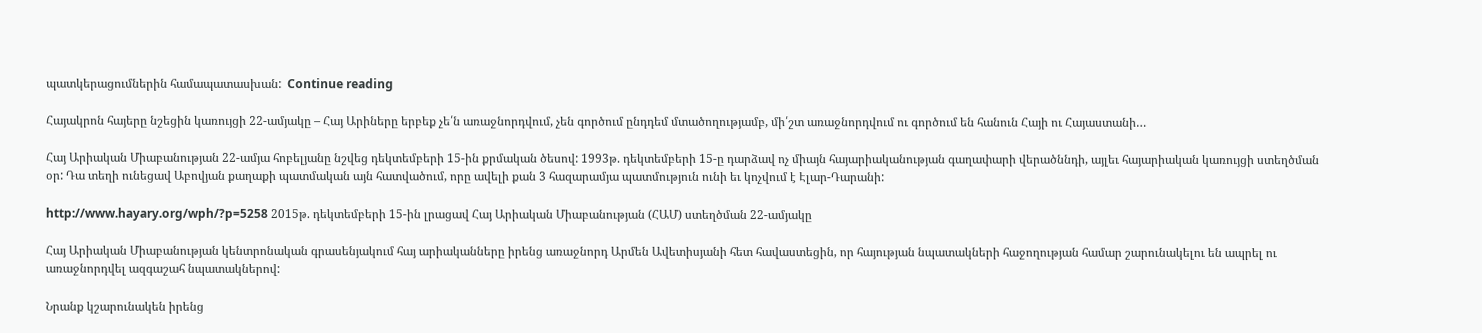պատկերացումներին համապատասխան:  Continue reading

Հայակրոն հայերը նշեցին կառույցի 22-ամյակը – Հայ Արիները երբեք չե՛ն առաջնորդվում, չեն գործում ընդդեմ մտածողությամբ, մի՛շտ առաջնորդվում ու գործում են հանուն Հայի ու Հայաստանի…

Հայ Արիական Միաբանության 22-ամյա հոբելյանը նշվեց դեկտեմբերի 15-ին քրմական ծեսով: 1993թ. դեկտեմբերի 15-ը դարձավ ոչ միայն հայարիականության գաղափարի վերածննդի, այլեւ հայարիական կառույցի ստեղծման օր: Դա տեղի ունեցավ Աբովյան քաղաքի պատմական այն հատվածում, որը ավելի քան 3 հազարամյա պատմություն ունի եւ կոչվում է Էլար-Դարանի:

http://www.hayary.org/wph/?p=5258 2015թ. դեկտեմբերի 15-ին լրացավ Հայ Արիական Միաբանության (ՀԱՄ) ստեղծման 22-ամյակը

Հայ Արիական Միաբանության կենտրոնական գրասենյակում հայ արիականները իրենց առաջնորդ Արմեն Ավետիսյանի հետ հավաստեցին, որ հայության նպատակների հաջողության համար շարունակելու են ապրել ու առաջնորդվել ազգաշահ նպատակներով:

Նրանք կշարունակեն իրենց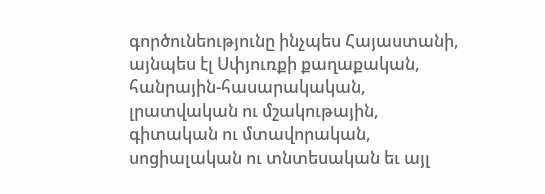գործունեությունը ինչպես Հայաստանի, այնպես էլ Սփյուռքի քաղաքական, հանրային-հասարակական, լրատվական ու մշակութային, գիտական ու մտավորական, սոցիալական ու տնտեսական եւ այլ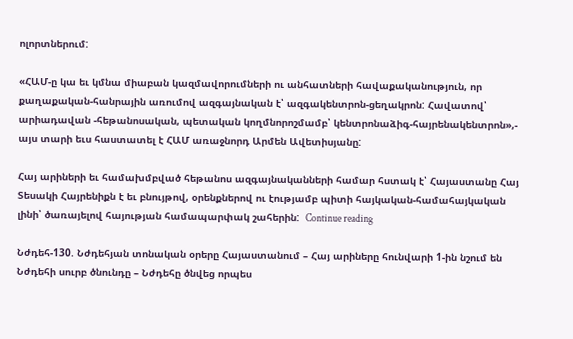ոլորտներում:

«ՀԱՄ-ը կա եւ կմնա միաբան կազմավորումների ու անհատների հավաքականություն, որ քաղաքական-հանրային առումով ազգայնական է՝ ազգակենտրոն-ցեղակրոն: Հավատով՝ արիադավան -հեթանոսական, պետական կողմնորոշմամբ՝ կենտրոնաձիգ-հայրենակենտրոն»,- այս տարի եւս հաստատել է ՀԱՄ առաջնորդ Արմեն Ավետիսյանը:

Հայ արիների եւ համախմբված հեթանոս ազգայնականների համար հստակ է՝ Հայաստանը Հայ Տեսակի Հայրենիքն է եւ բնույթով, օրենքներով ու էությամբ պիտի հայկական-համահայկական լինի՝ ծառայելով հայության համապարփակ շահերին:  Continue reading

Նժդեհ-130. Նժդեհյան տոնական օրերը Հայաստանում – Հայ արիները հունվարի 1-ին նշում են Նժդեհի սուրբ ծնունդը – Նժդեհը ծնվեց որպես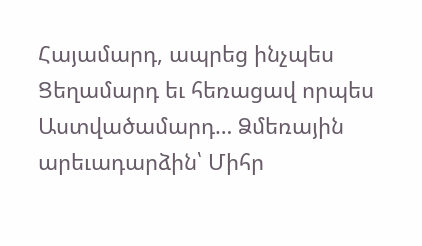Հայամարդ, ապրեց ինչպես Ցեղամարդ եւ հեռացավ որպես Աստվածամարդ… Ձմեռային արեւադարձին՝ Միհր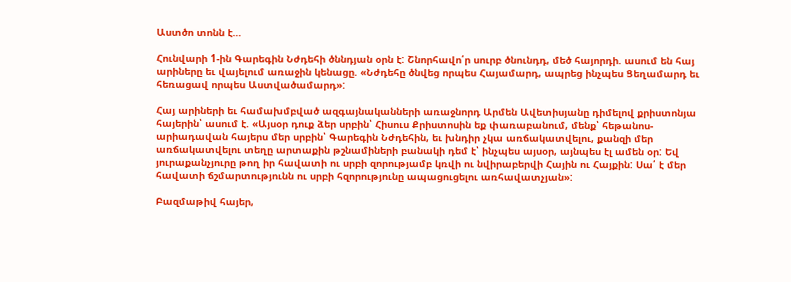Աստծո տոնն է…

Հունվարի 1-ին Գարեգին Նժդեհի ծննդյան օրն է: Շնորհավո՛ր սուրբ ծնունդդ, մեծ հայորդի. ասում են հայ արիները եւ վայելում առաջին կենացը. «Նժդեհը ծնվեց որպես Հայամարդ, ապրեց ինչպես Ցեղամարդ եւ հեռացավ որպես Աստվածամարդ»:

Հայ արիների եւ համախմբված ազգայնականների առաջնորդ Արմեն Ավետիսյանը դիմելով քրիստոնյա հայերին՝ ասում է. «Այսօր դուք ձեր սրբին՝ Հիսուս Քրիստոսին եք փառաբանում, մենք՝ հեթանոս-արիադավան հայերս մեր սրբին՝ Գարեգին Նժդեհին, եւ խնդիր չկա առճակատվելու, քանզի մեր առճակատվելու տեղը արտաքին թշնամիների բանակի դեմ է՝ ինչպես այսօր, այնպես էլ ամեն օր: Եվ յուրաքանչյուրը թող իր հավատի ու սրբի զորությամբ կռվի ու նվիրաբերվի Հային ու Հայքին: Սա՛ է մեր հավատի ճշմարտությունն ու սրբի հզորությունը ապացուցելու առհավատչյան»:

Բազմաթիվ հայեր,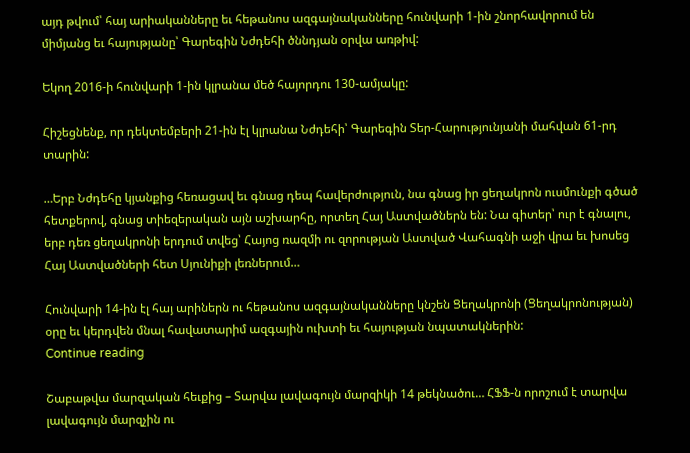այդ թվում՝ հայ արիականները եւ հեթանոս ազգայնականները հունվարի 1-ին շնորհավորում են միմյանց եւ հայությանը՝ Գարեգին Նժդեհի ծննդյան օրվա առթիվ:

Եկող 2016-ի հունվարի 1-ին կլրանա մեծ հայորդու 130-ամյակը:

Հիշեցնենք, որ դեկտեմբերի 21-ին էլ կլրանա Նժդեհի՝ Գարեգին Տեր-Հարությունյանի մահվան 61-րդ տարին:

…Երբ Նժդեհը կյանքից հեռացավ եւ գնաց դեպ հավերժություն, նա գնաց իր ցեղակրոն ուսմունքի գծած հետքերով, գնաց տիեզերական այն աշխարհը, որտեղ Հայ Աստվածներն են: Նա գիտեր՝ ուր է գնալու, երբ դեռ ցեղակրոնի երդում տվեց՝ Հայոց ռազմի ու զորության Աստված Վահագնի աջի վրա եւ խոսեց Հայ Աստվածների հետ Սյունիքի լեռներում…

Հունվարի 14-ին էլ հայ արիներն ու հեթանոս ազգայնականները կնշեն Ցեղակրոնի (Ցեղակրոնության) օրը եւ կերդվեն մնալ հավատարիմ ազգային ուխտի եւ հայության նպատակներին:
Continue reading

Շաբաթվա մարզական հեւքից – Տարվա լավագույն մարզիկի 14 թեկնածու… ՀՖՖ-ն որոշում է տարվա լավագույն մարզչին ու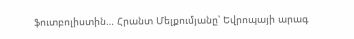ֆուտբոլիստին… Հրանտ Մելքումյանը՝ Եվրոպայի արագ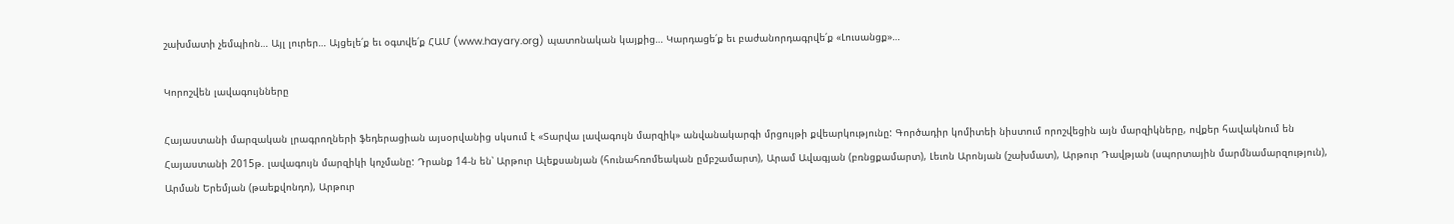շախմատի չեմպիոն… Այլ լուրեր… Այցելե՛ք եւ օգտվե՛ք ՀԱՄ (www.hayary.org) պատոնական կայքից… Կարդացե՛ք եւ բաժանորդագրվե՛ք «Լուսանցք»…

Կորոշվեն լավագույնները

Հայաստանի մարզական լրագրողների ֆեդերացիան այսօրվանից սկսում է «Տարվա լավագույն մարզիկ» անվանակարգի մրցույթի քվեարկությունը: Գործադիր կոմիտեի նիստում որոշվեցին այն մարզիկները, ովքեր հավակնում են Հայաստանի 2015թ. լավագույն մարզիկի կոչմանը: Դրանք 14-ն են՝ Արթուր Ալեքսանյան (հունահռոմեական ըմբշամարտ), Արամ Ավագյան (բռնցքամարտ), Լեւոն Արոնյան (շախմատ), Արթուր Դավթյան (սպորտային մարմնամարզություն), Արման Երեմյան (թաեքվոնդո), Արթուր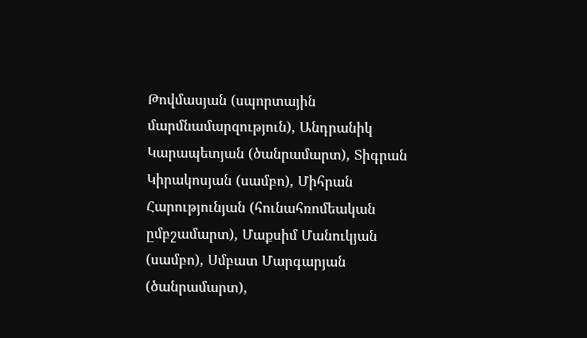Թովմասյան (սպորտային մարմնամարզություն), Անդրանիկ Կարապետյան (ծանրամարտ), Տիգրան Կիրակոսյան (սամբո), Միհրան Հարությունյան (հունահռոմեական ըմբշամարտ), Մաքսիմ Մանուկյան (սամբո), Սմբատ Մարգարյան (ծանրամարտ),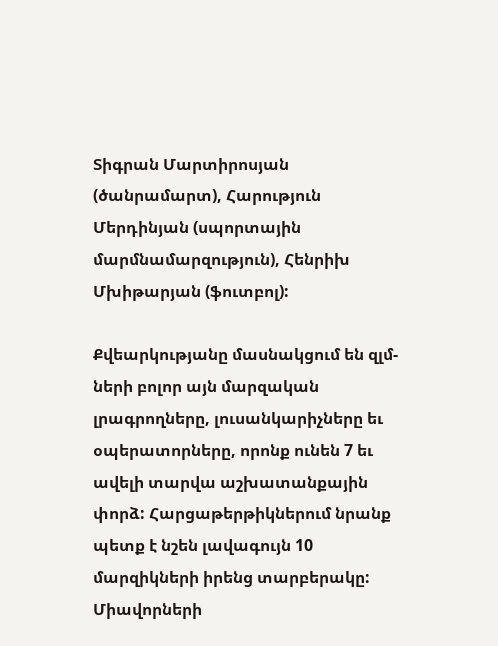Տիգրան Մարտիրոսյան (ծանրամարտ), Հարություն Մերդինյան (սպորտային մարմնամարզություն), Հենրիխ Մխիթարյան (ֆուտբոլ):

Քվեարկությանը մասնակցում են զլմ-ների բոլոր այն մարզական լրագրողները, լուսանկարիչները եւ օպերատորները, որոնք ունեն 7 եւ ավելի տարվա աշխատանքային փորձ: Հարցաթերթիկներում նրանք պետք է նշեն լավագույն 10 մարզիկների իրենց տարբերակը: Միավորների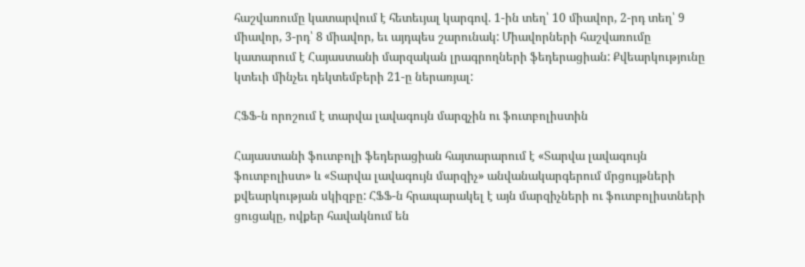հաշվառումը կատարվում է հետեւյալ կարգով. 1-ին տեղ՝ 10 միավոր, 2-րդ տեղ՝ 9 միավոր, 3-րդ՝ 8 միավոր, եւ այդպես շարունակ: Միավորների հաշվառումը կատարում է Հայաստանի մարզական լրագրողների ֆեդերացիան: Քվեարկությունը կտեւի մինչեւ դեկտեմբերի 21-ը ներառյալ:

ՀՖՖ-ն որոշում է տարվա լավագույն մարզչին ու ֆուտբոլիստին

Հայաստանի ֆուտբոլի ֆեդերացիան հայտարարում է «Տարվա լավագույն ֆուտբոլիստ» և «Տարվա լավագույն մարզիչ» անվանակարգերում մրցույթների քվեարկության սկիզբը: ՀՖՖ-ն հրապարակել է այն մարզիչների ու ֆուտբոլիստների ցուցակը, ովքեր հավակնում են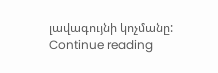լավագույնի կոչմանը:  Continue reading